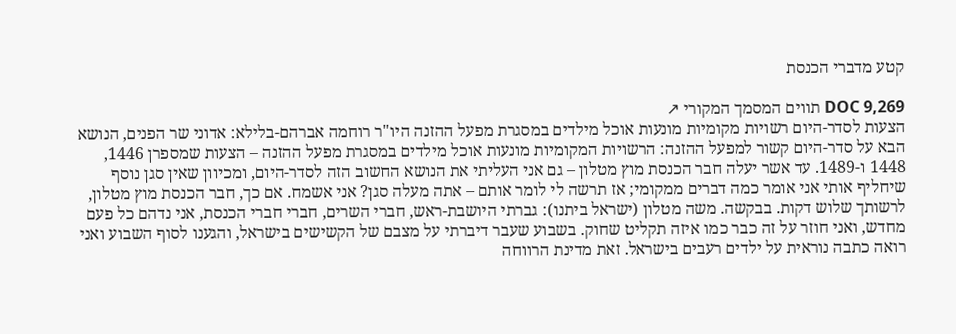קטע מדברי הכנסת

DOC 9,269 תווים המסמך המקורי ↗
הצעות לסדר-היום רשויות מקומיות מונעות אוכל מילדים במסגרת מפעל ההזנה היו"ר רוחמה אברהם-בלילא: אדוני שר הפנים, הנושא הבא על סדר-היום קשור למפעל ההזנה: הרשויות המקומיות מונעות אוכל מילדים במסגרת מפעל ההזנה – הצעות שמספרן 1446, 1448 ו-1489. עד אשר יעלה חבר הכנסת מוץ מטלון – גם אני העליתי את הנושא החשוב הזה לסדר-היום, ומכיוון שאין סגן נוסף שיחליף אותי אני אומר כמה דברים ממקומי; אז תרשה לי לומר אותם – אתה מעלה סגן? אני אשמח. אם כך, חבר הכנסת מוץ מטלון, לרשותך שלוש דקות. בבקשה. משה מטלון (ישראל ביתנו): גברתי היושבת-ראש, חברי השרים, חברי חברי הכנסת, אני נדהם כל פעם מחדש, ואני חוזר על זה כבר כמו איזה תקליט שחוק. בשבוע שעבר דיברתי על מצבם של הקשישים בישראל, והגענו לסוף השבוע ואני רואה כתבה נוראית על ילדים רעבים בישראל. זאת מדינת הרווחה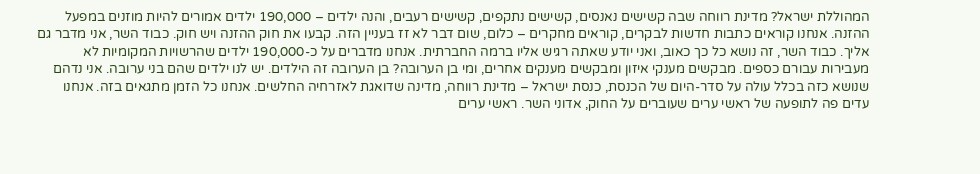המהוללת ישראל? מדינת רווחה שבה קשישים נאנסים, קשישים נתקפים, קשישים רעבים, והנה ילדים – 190,000 ילדים אמורים להיות מוזנים במפעל ההזנה. אנחנו קוראים כתבות חדשות לבקרים, קוראים מחקרים – כלום, שום דבר לא זז בעניין הזה. קבעו את חוק ההזנה ויש חוק. כבוד השר, אני מדבר גם אליך. כבוד השר, זה נושא כל כך כאוב, ואני יודע שאתה רגיש אליו ברמה החברתית. אנחנו מדברים על כ-190,000 ילדים שהרשויות המקומיות לא מעבירות עבורם כספים. מבקשים מענקי איזון ומבקשים מענקים אחרים, ומי בן הערובה? בן הערובה זה הילדים. יש לנו ילדים שהם בני ערובה. אני נדהם שנושא כזה בכלל עולה על סדר-היום של הכנסת, כנסת ישראל – מדינת רווחה, מדינה שדואגת לאזרחיה החלשים. אנחנו כל הזמן מתגאים בזה. אנחנו עדים פה לתופעה של ראשי ערים שעוברים על החוק, אדוני השר. ראשי ערים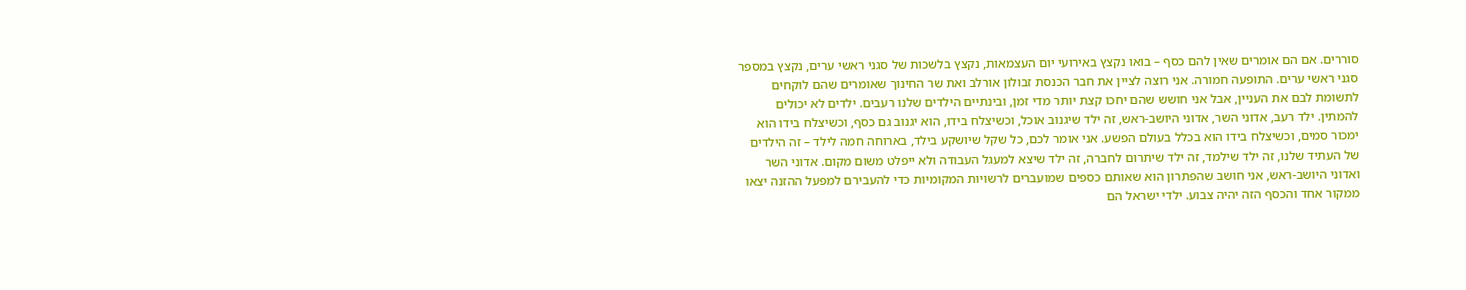סוררים. אם הם אומרים שאין להם כסף – בואו נקצץ באירועי יום העצמאות, נקצץ בלשכות של סגני ראשי ערים, נקצץ במספר סגני ראשי ערים. התופעה חמורה. אני רוצה לציין את חבר הכנסת זבולון אורלב ואת שר החינוך שאומרים שהם לוקחים לתשומת לבם את העניין, אבל אני חושש שהם יחכו קצת יותר מדי זמן, ובינתיים הילדים שלנו רעבים. ילדים לא יכולים להמתין. ילד רעב, אדוני השר, אדוני היושב-ראש, זה ילד שיגנוב אוכל, וכשיצלח בידו, הוא יגנוב גם כסף, וכשיצלח בידו הוא ימכור סמים, וכשיצלח בידו הוא בכלל בעולם הפשע. אני אומר לכם, כל שקל שיושקע בילד, בארוחה חמה לילד – זה הילדים של העתיד שלנו, זה ילד שילמד, זה ילד שיתרום לחברה, זה ילד שיצא למעגל העבודה ולא ייפלט משום מקום. אדוני השר ואדוני היושב-ראש, אני חושב שהפתרון הוא שאותם כספים שמועברים לרשויות המקומיות כדי להעבירם למפעל ההזנה יצאו ממקור אחד והכסף הזה יהיה צבוע. ילדי ישראל הם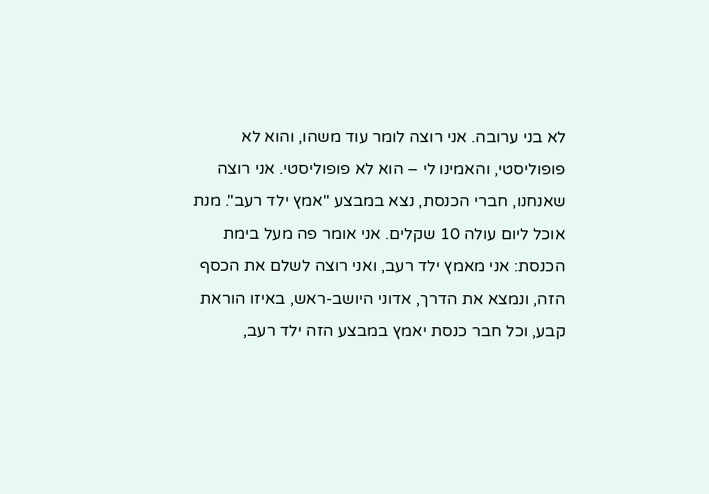לא בני ערובה. אני רוצה לומר עוד משהו, והוא לא פופוליסטי, והאמינו לי – הוא לא פופוליסטי. אני רוצה שאנחנו, חברי הכנסת, נצא במבצע "אמץ ילד רעב". מנת אוכל ליום עולה 10 שקלים. אני אומר פה מעל בימת הכנסת: אני מאמץ ילד רעב, ואני רוצה לשלם את הכסף הזה, ונמצא את הדרך, אדוני היושב-ראש, באיזו הוראת קבע, וכל חבר כנסת יאמץ במבצע הזה ילד רעב,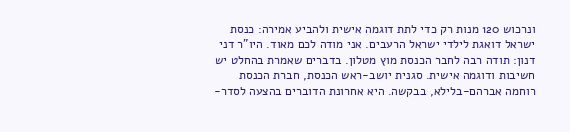ונרכוש 120 מנות רק כדי לתת דוגמה אישית ולהביע אמירה: כנסת ישראל דואגת לילדי ישראל הרעבים. אני מודה לכם מאוד. היו"ר דני דנון: תודה רבה לחבר הכנסת מוץ מטלון. בדברים שאמרת בהחלט יש חשיבות ודוגמה אישית. סגנית יושב-ראש הכנסת, חברת הכנסת רוחמה אברהם-בלילא, בבקשה. היא אחרונת הדוברים בהצעה לסדר-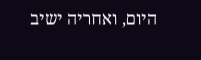היום, ואחריה ישיב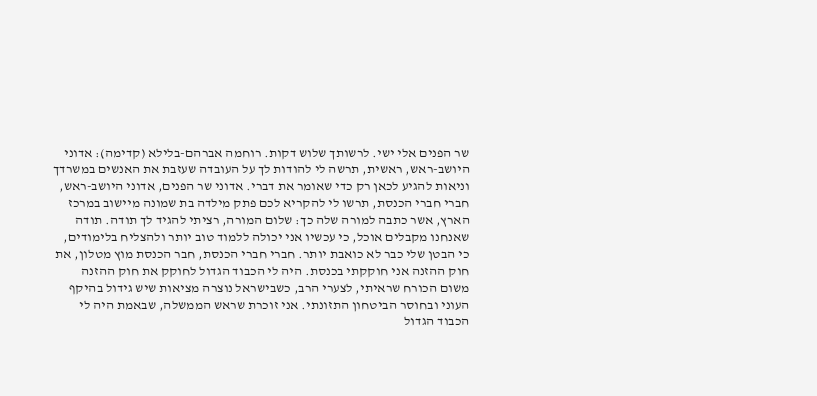שר הפנים אלי ישי. לרשותך שלוש דקות. רוחמה אברהם-בלילא (קדימה): אדוני היושב-ראש, ראשית, תרשה לי להודות לך על העובדה שעזבת את האנשים במשרדך וניאות להגיע לכאן רק כדי שאומר את דברי. אדוני שר הפנים, אדוני היושב-ראש, חברי חברי הכנסת, תרשו לי להקריא לכם פתק מילדה בת שמונה מיישוב במרכז הארץ, אשר כתבה למורה שלה כך: שלום המורה, רציתי להגיד לך תודה. תודה שאנחנו מקבלים אוכל, כי עכשיו אני יכולה ללמוד טוב יותר ולהצליח בלימודים, כי הבטן שלי כבר לא כואבת יותר. חברי חברי הכנסת, חבר הכנסת מוץ מטלון, את חוק ההזנה אני חוקקתי בכנסת. היה לי הכבוד הגדול לחוקק את חוק ההזנה משום הכורח שראיתי, לצערי הרב, כשבישראל נוצרה מציאות שיש גידול בהיקף העוני ובחוסר הביטחון התזונתי. אני זוכרת שראש הממשלה, שבאמת היה לי הכבוד הגדול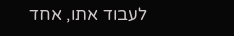לעבוד אתו, אחד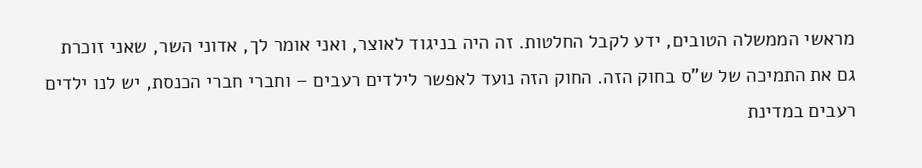מראשי הממשלה הטובים, ידע לקבל החלטות. זה היה בניגוד לאוצר, ואני אומר לך, אדוני השר, שאני זוכרת גם את התמיכה של ש"ס בחוק הזה. החוק הזה נועד לאפשר לילדים רעבים – וחברי חברי הכנסת, יש לנו ילדים רעבים במדינת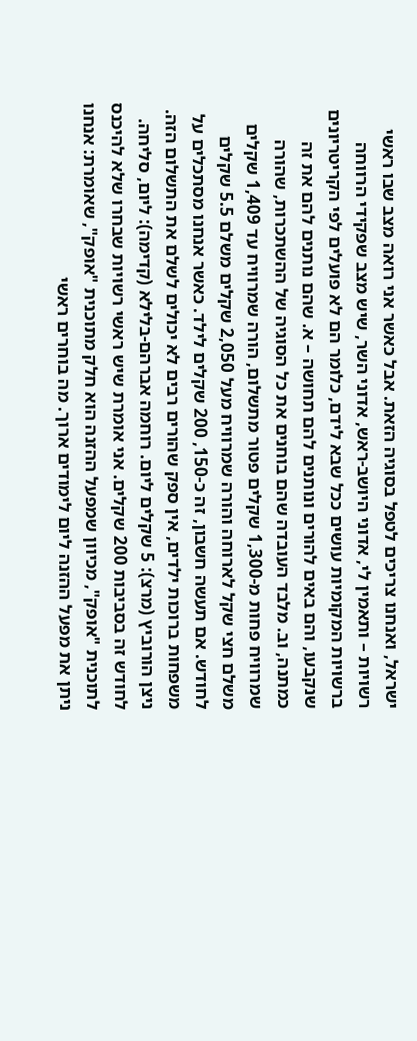ישראל, ואנחנו צריכים לטפל בסוגיה הזאת. אבל כאשר אני רואה מצב שבו ראשי רשויות – ותאמין לי, אדוני היושב-ראש, אדוני השר, שיש מצב שפקידי הרווחה ברשויות המקומיות עושים ככל שבא לידם, כלומר הם לא פועלים לפי הקריטריונים שנקבעו, והם באים להורים ונותנים להם תחושה – א. שהם נותנים להם את זה כמתנה, וב. מלבד העובדה שהם בוחנים את כל הסוגיה של ההשתכרות, שהורה שמרוויח פחות מ-1,300 שקלים פטור מתשלום, הורה שמרוויח עד 1,409 שקלים משלם חצי שקל לארוחה והורה שמרוויח מעל 2,050 שקלים משלם 5.5 שקלים לחודש. אם תעשה חשבון, זה כ-150, 200 שקלים לילד. כאשר אנחנו מסתכלים על משפחות ברוכות ילדים, אין ספק שהורים רבים לא יכולים לשלם את התשלום הזה. ניצן הורוביץ (מרצ): 5 שקלים ליום. רוחמה אברהם-בלילא (קדימה): ליום, סליחה. לחודש זה בסביבות 200 שקלים. אני אומרת שיש ראשי רשויות שבחרו שלא להיכנס לתוכנית "אופק", מכיוון שמפעל ההזנה הוא חלק מתוכנית "אופק", שאומרת: אנחנו ניתן את מפעל ההזנה ליום לימודים ארוך. מה בוחרים ראשי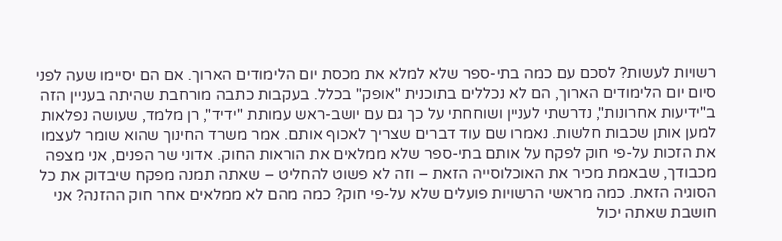רשויות לעשות? לסכם עם כמה בתי-ספר שלא למלא את מכסת יום הלימודים הארוך. אם הם יסיימו שעה לפני סיום יום הלימודים הארוך, הם לא נכללים בתוכנית "אופק" בכלל. בעקבות כתבה מורחבת שהיתה בעניין הזה ב"ידיעות אחרונות", נדרשתי לעניין ושוחחתי על כך גם עם יושב-ראש עמותת "ידיד", רן מלמד, שעושה נפלאות למען אותן שכבות חלשות. נאמרו שם עוד דברים שצריך לאכוף אותם. אמר משרד החינוך שהוא שומר לעצמו את הזכות על-פי חוק לפקח על אותם בתי-ספר שלא ממלאים את הוראות החוק. אדוני שר הפנים, אני מצפה מכבודך, שבאמת מכיר את האוכלוסייה הזאת – וזה לא פשוט להחליט – שאתה תמנה מפקח שיבדוק את כל הסוגיה הזאת. כמה מראשי הרשויות פועלים שלא על-פי חוק? כמה מהם לא ממלאים אחר חוק ההזנה? אני חושבת שאתה יכול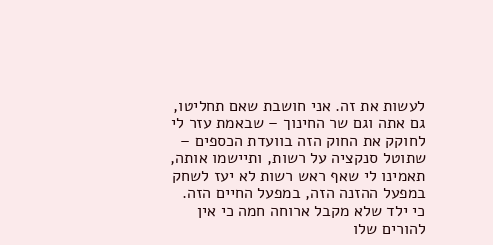לעשות את זה. אני חושבת שאם תחליטו, גם אתה וגם שר החינוך – שבאמת עזר לי לחוקק את החוק הזה בוועדת הכספים – שתוטל סנקציה על רשות, ותיישמו אותה, תאמינו לי שאף ראש רשות לא יעז לשחק במפעל ההזנה הזה, במפעל החיים הזה. כי ילד שלא מקבל ארוחה חמה כי אין להורים שלו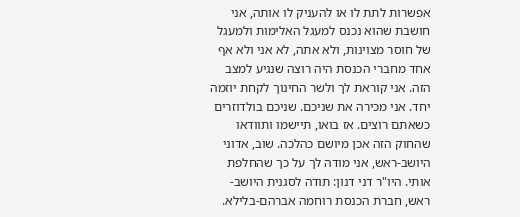אפשרות לתת לו או להעניק לו אותה, אני חושבת שהוא נכנס למעגל האלימות ולמעגל של חוסר מצוינות, ולא אתה, לא אני ולא אף אחד מחברי הכנסת היה רוצה שנגיע למצב הזה. אני קוראת לך ולשר החינוך לקחת יוזמה יחד. אני מכירה את שניכם. שניכם בולדוזרים כשאתם רוצים. אז בואו, תיישמו ותוודאו שהחוק הזה אכן מיושם כהלכה. שוב, אדוני היושב-ראש, אני מודה לך על כך שהחלפת אותי. היו"ר דני דנון: תודה לסגנית היושב-ראש, חברת הכנסת רוחמה אברהם-בלילא.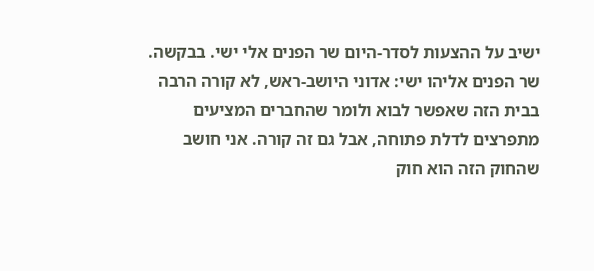ישיב על ההצעות לסדר-היום שר הפנים אלי ישי. בבקשה. שר הפנים אליהו ישי: אדוני היושב-ראש, לא קורה הרבה בבית הזה שאפשר לבוא ולומר שהחברים המציעים מתפרצים לדלת פתוחה, אבל גם זה קורה. אני חושב שהחוק הזה הוא חוק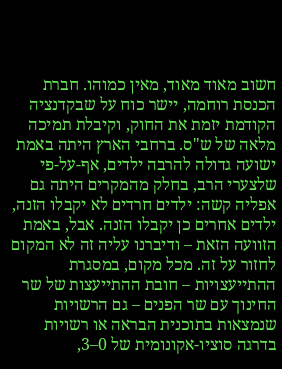חשוב מאוד מאוד, מאין כמוהו. חברת הכנסת רוחמה, יישר כוח על שבקדנציה הקודמת יזמת את החוק, וקיבלת תמיכה מלאה של ש"ס. ברחבי הארץ היתה באמת ישועה גדולה להרבה ילדים, אף-על-פי שלצערי הרב, בחלק מהמקרים היתה גם אפליה קשה: ילדים חרדים לא יקבלו הזנה, ילדים אחרים כן יקבלו הזנה. אבל, באמת הזוועה הזאת – ודיברנו עליה זה לא המקום לחזור על זה. מכל מקום, במסגרת ההתייעצויות – חובת ההתייעצות של שר החינוך עם שר הפנים – גם הרשויות שנמצאות בתוכנית הבראה או רשויות בדרגה סוציו-אקונומית של 0–3,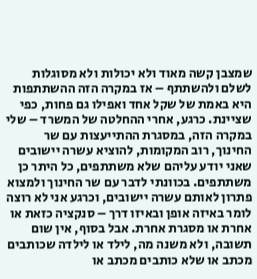שמצבן קשה מאוד ולא יכולות ולא מסוגלות לשלם ולהשתתף – אז במקרה הזה ההשתתפות היא באמת של שקל אחד ואפילו גם פחות, כפי שציינת. כרגע, אחרי ההחלטה של המשרד – שלי במקרה הזה, במסגרת ההתייעצות עם שר החינוך, רוב המקומות, להוציא עשרה יישובים שאני יודע עליהם שלא משתתפים, כל היתר כן משתתפים. בכוונתי לדבר עם שר החינוך ולמצוא פתרון לאותם עשרה יישובים, וכרגע אני לא רוצה לומר באיזה אופן ובאיזו דרך – סנקציה כזאת או אחרת או מסגרת אחרת. אבל בסוף, אין שום תשובה, ולא משנה מה, לילד או לילדה שכותבים מכתב או שלא כותבים מכתב או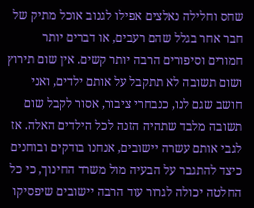שחס וחלילה נאלצים אפילו לגנוב אוכל מתיק של חבר אחר בגלל שהם רעבים, או דברים יותר חמורים וסיפורים הרבה יותר קשים. אין שום תירוץ ושום תשובה לא תתקבל על אותם ילדים, ואני חושב שגם לנו, כנבחרי ציבור, אסור לקבל שום תשובה מלבד שתהיה הזנה לכל הילדים האלה. אז לגבי אותם עשרה יישובים, אנחנו בודקים ובוחנים כיצד להתגבר על הבעיה מול משרד החינוך, כי כל החלטה יכולה לגרור עוד הרבה יישובים שיפסיקו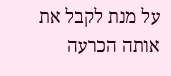על מנת לקבל את אותה הכרעה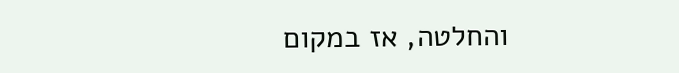והחלטה, אז במקום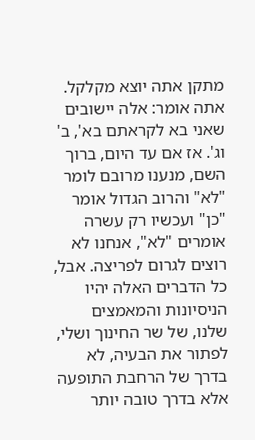מתקן אתה יוצא מקלקל. אתה אומר: אלה יישובים שאני בא לקראתם בא', ב' וג'. אז אם עד היום, ברוך השם, מנענו מרובם לומר "לא" והרוב הגדול אומר "כן" ועכשיו רק עשרה אומרים "לא", אנחנו לא רוצים לגרום לפריצה. אבל, כל הדברים האלה יהיו הניסיונות והמאמצים שלנו, של שר החינוך ושלי, לפתור את הבעיה, לא בדרך של הרחבת התופעה אלא בדרך טובה יותר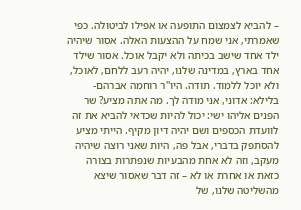– להביא לצמצום התופעה או אפילו לביטולה. כפי שאמרתי, אני שמח על ההצעות האלה. אסור שיהיה ילד אחד שישב בכיתה ולא יקבל אוכל. אסור שילד אחד בארץ, במדינה שלנו, יהיה רעב ללחם, לאוכל, ולא יוכל ללמוד. תודה. היו"ר רוחמה אברהם-בלילא: אדוני, אני מודה לך. מה אתה מציע? שר הפנים אליהו ישי: יכול להיות שכדאי להביא את זה לוועדת הכספים ושם יהיה דיון מקיף. הייתי מציע להסתפק בדברי, אבל פה, היות שאני רוצה שיהיה מעקב, וזה לא אחת מהבעיות שנפתרות בצורה כזאת או אחרת או לא – זה דבר שאסור שיצא מהשליטה שלנו, של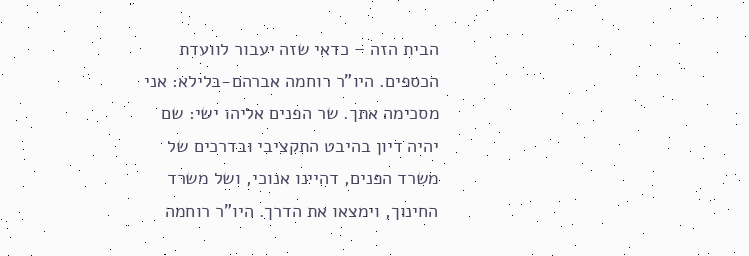הבית הזה – כדאי שזה יעבור לוועדת הכספים. היו"ר רוחמה אברהם-בלילא: אני מסכימה אתך. שר הפנים אליהו ישי: שם יהיה דיון בהיבט התקציבי ובדרכים של משרד הפנים, דהיינו אנוכי, ושל משרד החינוך, וימצאו את הדרך. היו"ר רוחמה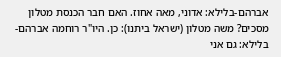אברהם-בלילא: אדוני, מאה אחוז. האם חבר הכנסת מטלון מסכים? משה מטלון (ישראל ביתנו): כן. היו"ר רוחמה אברהם-בלילא: גם אני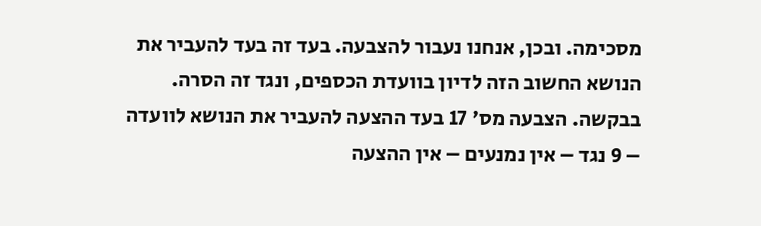מסכימה. ובכן, אנחנו נעבור להצבעה. בעד זה בעד להעביר את הנושא החשוב הזה לדיון בוועדת הכספים, ונגד זה הסרה. בבקשה. הצבעה מס' 17 בעד ההצעה להעביר את הנושא לוועדה – 9 נגד – אין נמנעים – אין ההצעה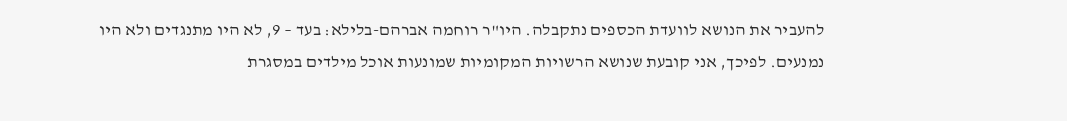להעביר את הנושא לוועדת הכספים נתקבלה. היו"ר רוחמה אברהם-בלילא: בעד – 9, לא היו מתנגדים ולא היו נמנעים. לפיכך, אני קובעת שנושא הרשויות המקומיות שמונעות אוכל מילדים במסגרת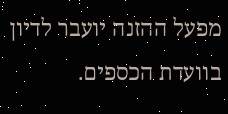מפעל ההזנה יועבר לדיון בוועדת הכספים.